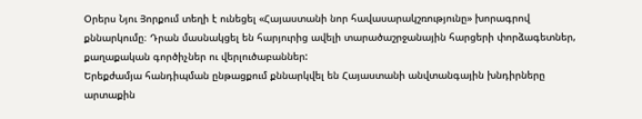Օրերս Նյու Յորքում տեղի է ունեցել «Հայաստանի նոր հավասարակշռությունը» խորագրով քննարկումը։ Դրան մասնակցել են հարյուրից ավելի տարածաշրջանային հարցերի փորձագետներ, քաղաքական գործիչներ ու վերլուծաբաններ:
Երեքժամյա հանդիպման ընթացքում քննարկվել են Հայաստանի անվտանգային խնդիրները արտաքին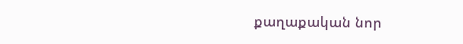քաղաքական նոր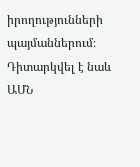իրողությունների պայմաններում։ Դիտարկվել է նաև ԱՄՆ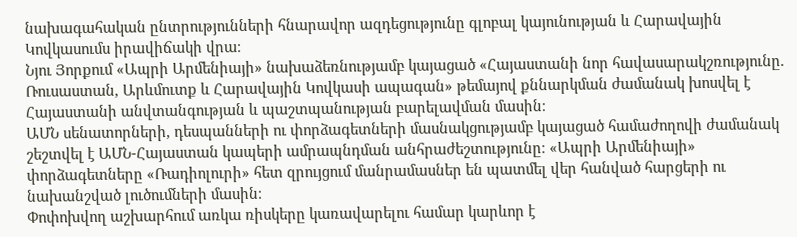նախագահական ընտրությունների հնարավոր ազդեցությունը գլոբալ կայունության և Հարավային Կովկասումս իրավիճակի վրա։
Նյու Յորքում «Ապրի Արմենիայի» նախաձեռնությամբ կայացած «Հայաստանի նոր հավասարակշռությունը. Ռուսաստան, Արևմուտք և Հարավային Կովկասի ապագան» թեմայով քննարկման ժամանակ խոսվել է Հայաստանի անվտանգության և պաշտպանության բարելավման մասին։
ԱՄՆ սենատորների, դեսպանների ու փորձագետների մասնակցությամբ կայացած համաժողովի ժամանակ շեշտվել է ԱՄՆ-Հայաստան կապերի ամրապնդման անհրաժեշտությունը։ «Ապրի Արմենիայի» փորձագետները «Ռադիոլուրի» հետ զրույցում մանրամասներ են պատմել վեր հանված հարցերի ու նախանշված լուծումների մասին։
Փոփոխվող աշխարհում առկա ռիսկերը կառավարելու համար կարևոր է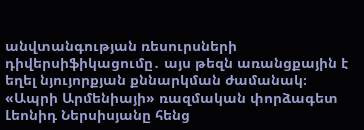անվտանգության ռեսուրսների դիվերսիֆիկացումը․ այս թեզն առանցքային է եղել նյույորքյան քննարկման ժամանակ։ «Ապրի Արմենիայի» ռազմական փորձագետ Լեոնիդ Ներսիսյանը հենց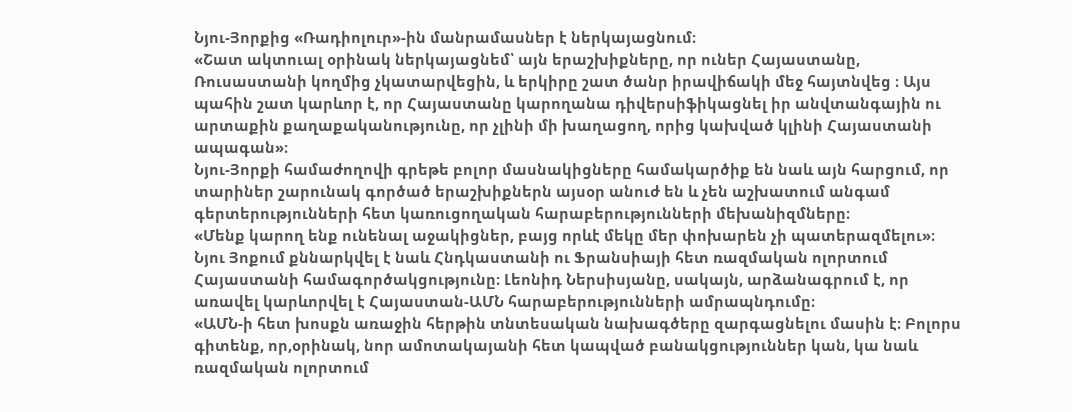Նյու-Յորքից «Ռադիոլուր»-ին մանրամասներ է ներկայացնում։
«Շատ ակտուալ օրինակ ներկայացնեմ՝ այն երաշխիքները, որ ուներ Հայաստանը, Ռուսաստանի կողմից չկատարվեցին, և երկիրը շատ ծանր իրավիճակի մեջ հայտնվեց ։ Այս պահին շատ կարևոր է, որ Հայաստանը կարողանա դիվերսիֆիկացնել իր անվտանգային ու արտաքին քաղաքականությունը, որ չլինի մի խաղացող, որից կախված կլինի Հայաստանի ապագան»։
Նյու-Յորքի համաժողովի գրեթե բոլոր մասնակիցները համակարծիք են նաև այն հարցում, որ տարիներ շարունակ գործած երաշխիքներն այսօր անուժ են և չեն աշխատում անգամ գերտերությունների հետ կառուցողական հարաբերությունների մեխանիզմները։
«Մենք կարող ենք ունենալ աջակիցներ, բայց որևէ մեկը մեր փոխարեն չի պատերազմելու»։
Նյու Յոքում քննարկվել է նաև Հնդկաստանի ու Ֆրանսիայի հետ ռազմական ոլորտում Հայաստանի համագործակցությունը։ Լեոնիդ Ներսիսյանը, սակայն, արձանագրում է, որ առավել կարևորվել է Հայաստան-ԱՄՆ հարաբերությունների ամրապնդումը։
«ԱՄՆ-ի հետ խոսքն առաջին հերթին տնտեսական նախագծերը զարգացնելու մասին է։ Բոլորս գիտենք, որ,օրինակ, նոր ամոտակայանի հետ կապված բանակցություններ կան, կա նաև ռազմական ոլորտում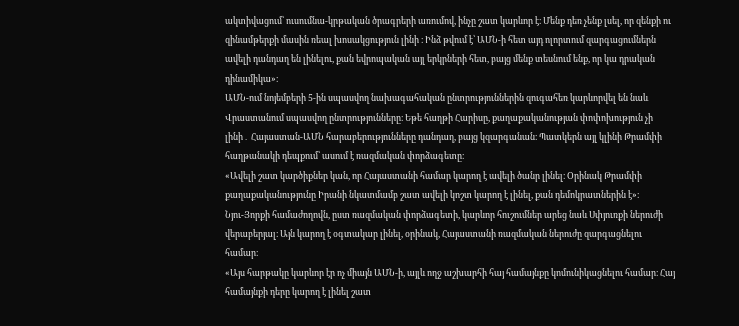ակտիվացում՝ ուսումնա-կրթական ծրագրերի առումով, ինչը շատ կարևոր է։ Մենք դեռ չենք լսել, որ զենքի ու զինամթերքի մասին ռեալ խոսակցություն լինի ։ Ինձ թվում է՝ ԱՄՆ-ի հետ այդ ոլորտում զարգացումներն ավելի դանդաղ են լինելու, քան եվրոպական այլ երկրների հետ, բայց մենք տեսնում ենք, որ կա դրական դինամիկա»։
ԱՄՆ-ում նոյեմբերի 5-ին սպասվող նախագահական ընտրություններին զուգահեռ կարևորվել են նաև Վրաստանում սպասվող ընտրությունները։ Եթե հաղթի Հարիսը, քաղաքականության փոփոխություն չի լինի․ Հայաստան-ԱՄՆ հարաբերությունները դանդաղ, բայց կզարգանան։ Պատկերն այլ կլինի Թրամփի հաղթանակի դեպքում՝ ասում է ռազմական փորձագետը։
«Ավելի շատ կարծիքներ կան, որ Հայաստանի համար կարող է ավելի ծանր լինել։ Օրինակ Թրամփի քաղաքականությունը Իրանի նկատմամբ շատ ավելի կոշտ կարող է լինել, քան դեմոկրատներին է»։
Նյու-Յորքի համաժողովն, ըստ ռազմական փորձագետի, կարևոր հուշումներ արեց նաև Սփյուռքի ներուժի վերաբերյալ։ Այն կարող է օգտակար լինել, օրինակ, Հայաստանի ռազմական ներուժը զարգացնելու համար։
«Այս հարթակը կարևոր էր ոչ միայն ԱՄՆ-ի, այլև ողջ աշխարհի հայ համայնքը կոմունիկացնելու համար։ Հայ համայնքի դերը կարող է լինել շատ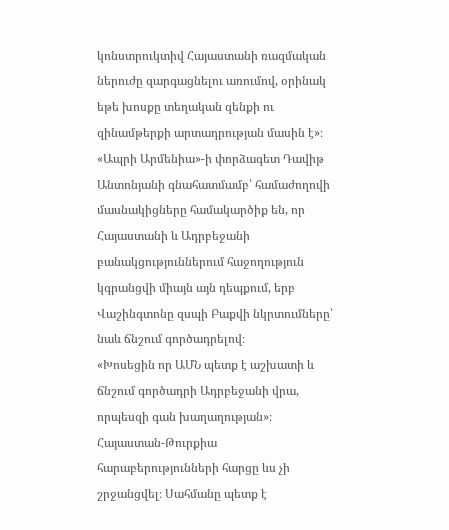կոնստրուկտիվ Հայաստանի ռազմական ներուժը զարգացնելու առումով, օրինակ եթե խոսքը տեղական զենքի ու զինամթերքի արտադրության մասին է»։
«Ապրի Արմենիա»-ի փորձագետ Դավիթ Անտոնյանի գնահատմամբ՝ համաժողովի մասնակիցները համակարծիք են, որ Հայաստանի և Ադրբեջանի բանակցություններում հաջողություն կգրանցվի միայն այն դեպքում, երբ Վաշինգտոնը զսպի Բաքվի նկրտումները՝ նաև ճնշում գործադրելով։
«Խոսեցին որ ԱՄՆ պետք է աշխատի և ճնշում գործադրի Ադրբեջանի վրա, որպեսզի գան խաղաղության»։
Հայաստան-Թուրքիա հարաբերությունների հարցը ևս չի շրջանցվել։ Սահմանը պետք է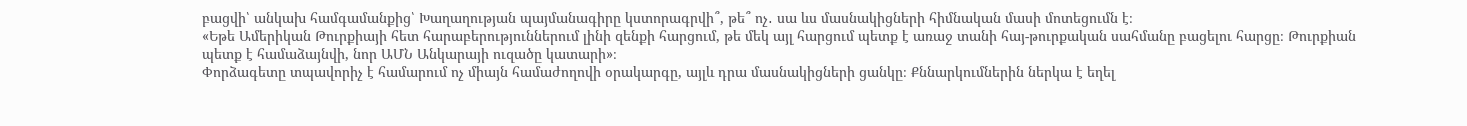բացվի՝ անկախ համգամանքից՝ Խաղաղության պայմանագիրը կստորագրվի՞, թե՞ ոչ․ սա ևս մասնակիցների հիմնական մասի մոտեցումն է։
«Եթե Ամերիկան Թուրքիայի հետ հարաբերություններում լինի զենքի հարցում, թե մեկ այլ հարցում պետք է առաջ տանի հայ-թուրքական սահմանը բացելու հարցը։ Թուրքիան պետք է համաձայնվի, նոր ԱՄՆ Անկարայի ուզածը կատարի»։
Փորձագետը տպավորիչ է համարում ոչ միայն համաժողովի օրակարգը, այլև դրա մասնակիցների ցանկը։ Քննարկումներին ներկա է եղել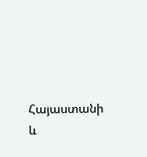Հայաստանի և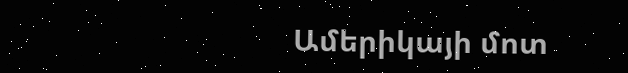Ամերիկայի մոտ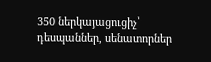350 ներկայացուցիչ՝ դեսպաններ, սենատորներ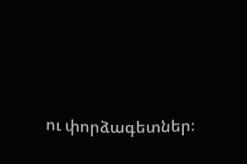ու փորձագետներ։